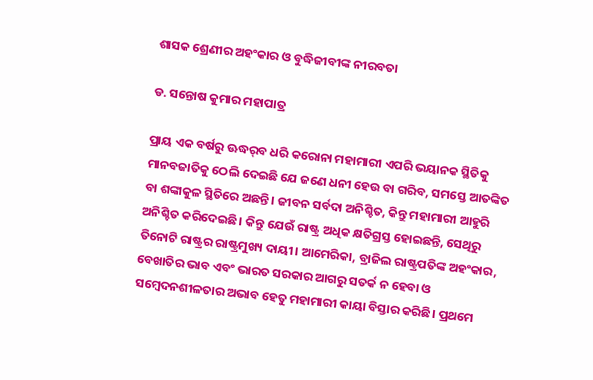ଶାସକ ଶ୍ରେଣୀର ଅହଂକାର ଓ ବୁଦ୍ଧିଜୀବୀଙ୍କ ନୀରବତା

ଡ. ସନ୍ତୋଷ କୁମାର ମହାପାତ୍ର

ପ୍ରାୟ ଏକ ବର୍ଷରୁ ଊଦ୍ଧର୍‌ବ ଧରି କରୋନା ମହାମାରୀ ଏପରି ଭୟାନକ ସ୍ଥିତିକୁ ମାନବଜାତିକୁ ଠେଲି ଦେଇଛି ଯେ ଜଣେ ଧନୀ ହେଉ ବା ଗରିବ, ସମସ୍ତେ ଆତଙ୍କିତ ବା ଶଙ୍କାକୁଳ ସ୍ଥିତିରେ ଅଛନ୍ତି। ଜୀବନ ସର୍ବଦା ଅନିଶ୍ଚିତ, କିନ୍ତୁ ମହାମାରୀ ଆହୁରି ଅନିଶ୍ଚିତ କରିଦେଇଛି। କିନ୍ତୁ ଯେଉଁ ରାଷ୍ଟ୍ର ଅଧିକ କ୍ଷତିଗ୍ରସ୍ତ ହୋଇଛନ୍ତି, ସେଥିରୁ ତିନୋଟି ରାଷ୍ଟ୍ରର ରାଷ୍ଟ୍ରମୁଖ୍ୟ ଦାୟୀ। ଆମେରିକା, ବ୍ରାଜିଲ ରାଷ୍ଟ୍ରପତିଙ୍କ ଅହଂକାର, ବେଖାତିର ଭାବ ଏବଂ ଭାରତ ସରକାର ଆଗରୁ ସତର୍କ ନ ହେବା ଓ ସମ୍ବେଦନଶୀଳତାର ଅଭାବ ହେତୁ ମହାମାରୀ କାୟା ବିସ୍ତାର କରିଛି। ପ୍ରଥମେ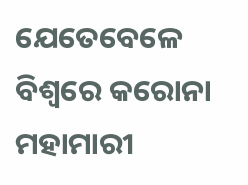ଯେତେବେଳେ ବିଶ୍ୱରେ କରୋନା ମହାମାରୀ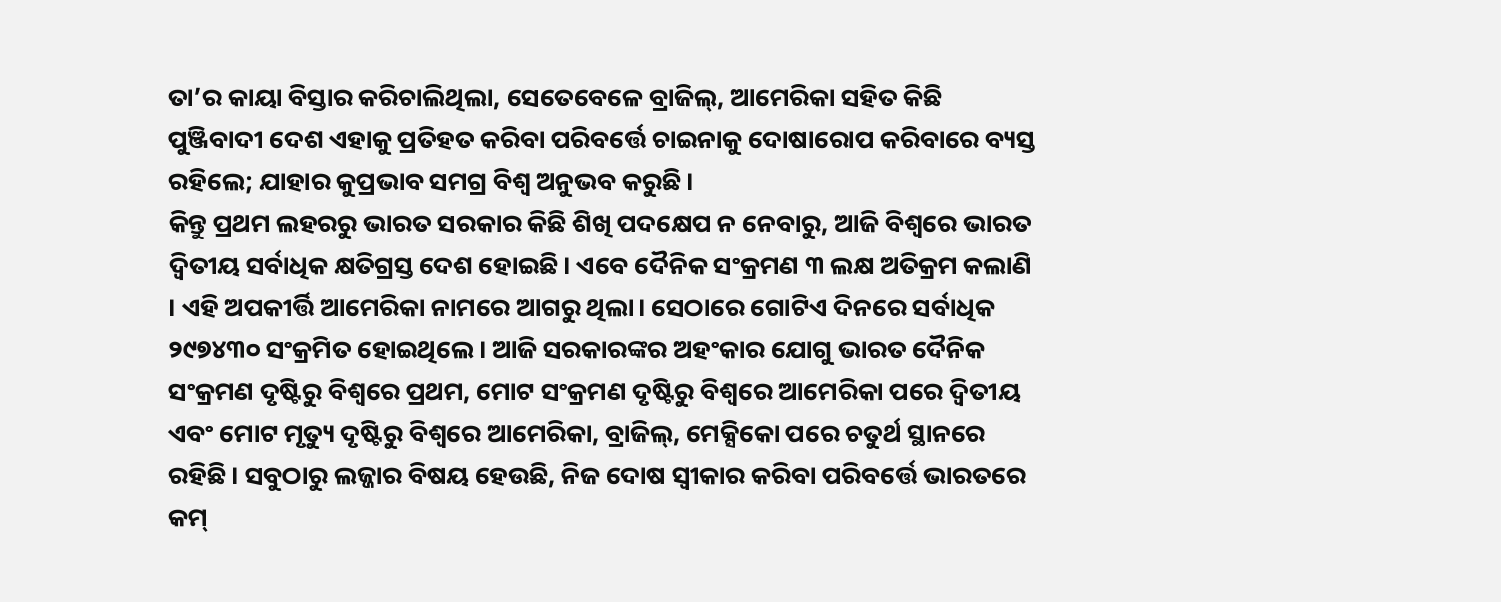ତା’ର କାୟା ବିସ୍ତାର କରିଚାଲିଥିଲା, ସେତେବେଳେ ବ୍ରାଜିଲ୍‌, ଆମେରିକା ସହିତ କିଛି ପୁଞ୍ଜିବାଦୀ ଦେଶ ଏହାକୁ ପ୍ରତିହତ କରିବା ପରିବର୍ତ୍ତେ ଚାଇନାକୁ ଦୋଷାରୋପ କରିବାରେ ବ୍ୟସ୍ତ ରହିଲେ; ଯାହାର କୁପ୍ରଭାବ ସମଗ୍ର ବିଶ୍ୱ ଅନୁଭବ କରୁଛି।
କିନ୍ତୁ ପ୍ରଥମ ଲହରରୁ ଭାରତ ସରକାର କିଛି ଶିଖି ପଦକ୍ଷେପ ନ ନେବାରୁ, ଆଜି ବିଶ୍ୱରେ ଭାରତ ଦ୍ୱିତୀୟ ସର୍ବାଧିକ କ୍ଷତିଗ୍ରସ୍ତ ଦେଶ ହୋଇଛି। ଏବେ ଦୈନିକ ସଂକ୍ରମଣ ୩ ଲକ୍ଷ ଅତିକ୍ରମ କଲାଣି । ଏହି ଅପକୀର୍ତ୍ତି ଆମେରିକା ନାମରେ ଆଗରୁ ଥିଲା। ସେଠାରେ ଗୋଟିଏ ଦିନରେ ସର୍ବାଧିକ ୨୯୭୪୩୦ ସଂକ୍ରମିତ ହୋଇଥିଲେ। ଆଜି ସରକାରଙ୍କର ଅହଂକାର ଯୋଗୁ ଭାରତ ଦୈନିକ ସଂକ୍ରମଣ ଦୃଷ୍ଟିରୁ ବିଶ୍ୱରେ ପ୍ରଥମ, ମୋଟ ସଂକ୍ରମଣ ଦୃଷ୍ଟିରୁ ବିଶ୍ୱରେ ଆମେରିକା ପରେ ଦ୍ୱିତୀୟ ଏବଂ ମୋଟ ମୃତ୍ୟୁ ଦୃଷ୍ଟିରୁ ବିଶ୍ୱରେ ଆମେରିକା, ବ୍ରାଜିଲ୍‌, ମେକ୍ସିକୋ ପରେ ଚତୁର୍ଥ ସ୍ଥାନରେ ରହିଛି। ସବୁଠାରୁ ଲଜ୍ଜାର ବିଷୟ ହେଉଛି, ନିଜ ଦୋଷ ସ୍ବୀକାର କରିବା ପରିବର୍ତ୍ତେ ଭାରତରେ କମ୍‌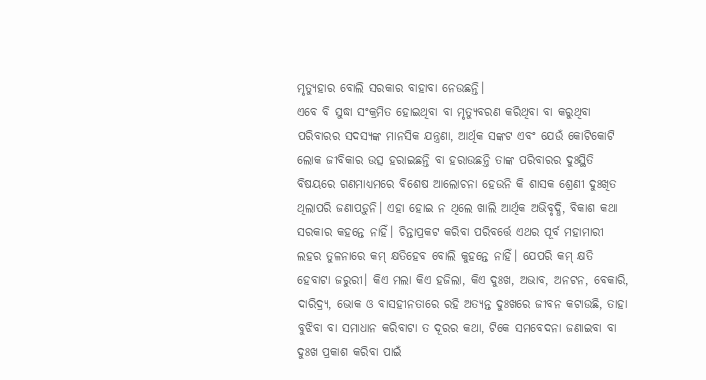ମୃତ୍ୟୁହାର ବୋଲି ସରକାର ବାହାବା ନେଉଛନ୍ତି।
ଏବେ ବି ସୁଦ୍ଧା ସଂକ୍ରମିତ ହୋଇଥିବା ବା ମୃତ୍ୟୁବରଣ କରିଥିବା ବା କରୁଥିବା ପରିବାରର ସଦସ୍ୟଙ୍କ ମାନସିକ ଯନ୍ତ୍ରଣା, ଆର୍ଥିକ ସଙ୍କଟ ଏବଂ ଯେଉଁ କୋଟିକୋଟି ଲୋକ ଜୀବିକାର ଉତ୍ସ ହରାଇଛନ୍ତି ବା ହରାଉଛନ୍ତି ତାଙ୍କ ପରିବାରର ଦୁଃସ୍ଥିତି ବିଷୟରେ ଗଣମାଧ୍ୟମରେ ବିଶେଷ ଆଲୋଚନା ହେଉନି କି ଶାସକ ଶ୍ରେଣୀ ଦୁଃଖିତ ଥିଲାପରି ଜଣାପଡ଼ୁନି। ଏହା ହୋଇ ନ ଥିଲେ ଖାଲି ଆର୍ଥିକ ଅଭିବୃଦ୍ଧି, ବିକାଶ କଥା ସରକାର କହନ୍ତେ ନାହିଁ। ଚିନ୍ତାପ୍ରକଟ କରିବା ପରିବର୍ତ୍ତେ ଏଥର ପୂର୍ବ ମହାମାରୀ ଲହର ତୁଳନାରେ କମ୍‌ କ୍ଷତିହେବ ବୋଲି କୁହନ୍ତେ ନାହିଁ। ଯେପରି କମ୍‌ କ୍ଷତି ହେବାଟା ଜରୁରୀ। କିଏ ମଲା କିଏ ହଜିଲା, କିଏ ଦୁଃଖ, ଅଭାବ, ଅନଟନ, ବେକାରି, ଦାରିଦ୍ର୍ୟ, ଭୋକ ଓ ବାସହୀନତାରେ ରହି ଅତ୍ୟନ୍ତ ଦୁଃଖରେ ଜୀବନ କଟାଉଛି, ତାହା ବୁଝିବା ବା ସମାଧାନ କରିବାଟା ତ ଦୂରର କଥା, ଟିକେ ସମବେଦନା ଜଣାଇବା ବା ଦୁଃଖ ପ୍ରକାଶ କରିବା ପାଇଁ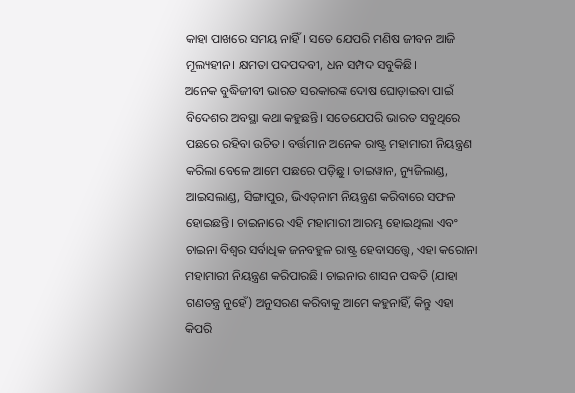କାହା ପାଖରେ ସମୟ ନାହିଁ। ସତେ ଯେପରି ମଣିଷ ଜୀବନ ଆଜି ମୂଲ୍ୟହୀନ। କ୍ଷମତା ପଦପଦବୀ, ଧନ ସମ୍ପଦ ସବୁକିଛି।
ଅନେକ ବୁଦ୍ଧିଜୀବୀ ଭାରତ ସରକାରଙ୍କ ଦୋଷ ଘୋଡ଼ାଇବା ପାଇଁ ବିଦେଶର ଅବସ୍ଥା କଥା କହୁଛନ୍ତି। ସତେଯେପରି ଭାରତ ସବୁଥିରେ ପଛରେ ରହିବା ଉଚିତ। ବର୍ତ୍ତମାନ ଅନେକ ରାଷ୍ଟ୍ର ମହାମାରୀ ନିୟନ୍ତ୍ରଣ କରିଲା ବେଳେ ଆମେ ପଛରେ ପଡ଼ିଛୁ। ତାଇୱାନ, ନ୍ୟୁଜିଲାଣ୍ଡ, ଆଇସଲାଣ୍ଡ, ସିଙ୍ଗାପୁର, ଭିଏତ୍‌ନାମ ନିୟନ୍ତ୍ରଣ କରିବାରେ ସଫଳ ହୋଇଛନ୍ତି। ଚାଇନାରେ ଏହି ମହାମାରୀ ଆରମ୍ଭ ହୋଇଥିଲା ଏବଂ ଚାଇନା ବିଶ୍ୱର ସର୍ବାଧିକ ଜନବହୁଳ ରାଷ୍ଟ୍ର ହେବାସତ୍ତ୍ୱେ, ଏହା କରୋନା ମହାମାରୀ ନିୟନ୍ତ୍ରଣ କରିପାରଛି। ଚାଇନାର ଶାସନ ପଦ୍ଧତି (ଯାହା ଗଣତନ୍ତ୍ର ନୁହେଁ) ଅନୁସରଣ କରିବାକୁ ଆମେ କହୁନାହିଁ, କିନ୍ତୁ ଏହା କିପରି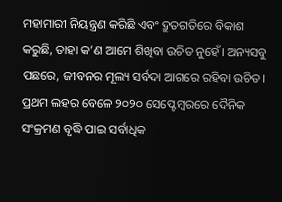ମହାମାରୀ ନିୟନ୍ତ୍ରଣ କରିଛି ଏବଂ ଦ୍ରୁତଗତିରେ ବିକାଶ କରୁଛି, ତାହା କ’ଣ ଆମେ ଶିଖିବା ଉଚିତ ନୁହେଁ। ଅନ୍ୟସବୁ ପଛରେ, ଜୀବନର ମୂଲ୍ୟ ସର୍ବଦା ଆଗରେ ରହିବା ଉଚିତ।
ପ୍ରଥମ ଲହର ବେଳେ ୨୦୨୦ ସେପ୍ଟେମ୍ବରରେ ଦୈନିକ ସଂକ୍ରମଣ ବୃଦ୍ଧି ପାଇ ସର୍ବାଧିକ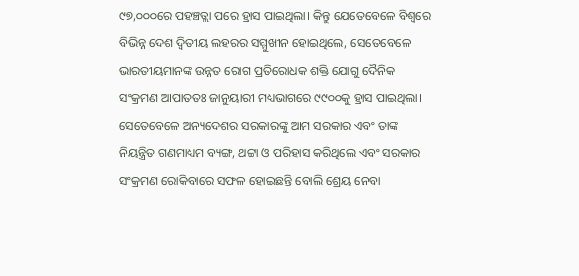୯୭,୦୦୦ରେ ପହଞ୍ଚତ୍ଲା ପରେ ହ୍ରାସ ପାଇଥିଲା। କିନ୍ତୁ ଯେତେବେଳେ ବିଶ୍ୱରେ ବିଭିନ୍ନ ଦେଶ ଦ୍ୱିତୀୟ ଲହରର ସମ୍ମୁଖୀନ ହୋଇଥିଲେ, ସେତେବେଳେ ଭାରତୀୟମାନଙ୍କ ଉନ୍ନତ ରୋଗ ପ୍ରତିରୋଧକ ଶକ୍ତି ଯୋଗୁ ଦୈନିକ ସଂକ୍ରମଣ ଆପାତତଃ ଜାନୁୟାରୀ ମଧ୍ୟଭାଗରେ ୯୯୦୦କୁ ହ୍ରାସ ପାଇଥିଲା। ସେତେବେଳେ ଅନ୍ୟଦେଶର ସରକାରଙ୍କୁ ଆମ ସରକାର ଏବଂ ତାଙ୍କ ନିୟନ୍ତ୍ରିତ ଗଣମାଧ୍ୟମ ବ୍ୟଙ୍ଗ, ଥଟ୍ଟା ଓ ପରିହାସ କରିଥିଲେ ଏବଂ ସରକାର ସଂକ୍ରମଣ ରୋକିବାରେ ସଫଳ ହୋଇଛନ୍ତି ବୋଲି ଶ୍ରେୟ ନେବା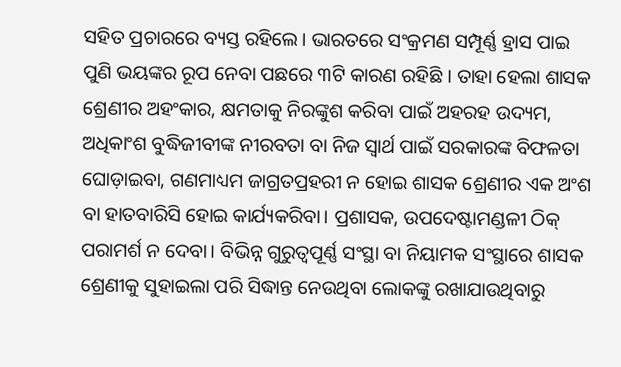ସହିତ ପ୍ରଚାରରେ ବ୍ୟସ୍ତ ରହିଲେ। ଭାରତରେ ସଂକ୍ରମଣ ସମ୍ପୂର୍ଣ୍ଣ ହ୍ରାସ ପାଇ ପୁଣି ଭୟଙ୍କର ରୂପ ନେବା ପଛରେ ୩ଟି କାରଣ ରହିଛି । ତାହା ହେଲା ଶାସକ ଶ୍ରେଣୀର ଅହଂକାର, କ୍ଷମତାକୁ ନିରଙ୍କୁଶ କରିବା ପାଇଁ ଅହରହ ଉଦ୍ୟମ, ଅଧିକାଂଶ ବୁଦ୍ଧିଜୀବୀଙ୍କ ନୀରବତା ବା ନିଜ ସ୍ବାର୍ଥ ପାଇଁ ସରକାରଙ୍କ ବିଫଳତା ଘୋଡ଼ାଇବା, ଗଣମାଧ୍ୟମ ଜାଗ୍ରତପ୍ରହରୀ ନ ହୋଇ ଶାସକ ଶ୍ରେଣୀର ଏକ ଅଂଶ ବା ହାତବାରିସି ହୋଇ କାର୍ଯ୍ୟକରିବା। ପ୍ରଶାସକ, ଉପଦେଷ୍ଟାମଣ୍ଡଳୀ ଠିକ୍‌ ପରାମର୍ଶ ନ ଦେବା। ବିଭିନ୍ନ ଗୁରୁତ୍ୱପୂର୍ଣ୍ଣ ସଂସ୍ଥା ବା ନିୟାମକ ସଂସ୍ଥାରେ ଶାସକ ଶ୍ରେଣୀକୁ ସୁହାଇଲା ପରି ସିଦ୍ଧାନ୍ତ ନେଉଥିବା ଲୋକଙ୍କୁ ରଖାଯାଉଥିବାରୁ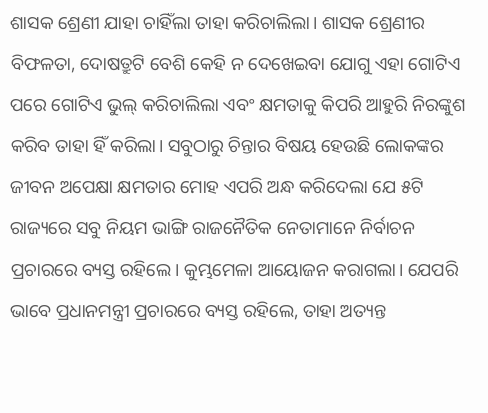ଶାସକ ଶ୍ରେଣୀ ଯାହା ଚାହିଁଲା ତାହା କରିଚାଲିଲା। ଶାସକ ଶ୍ରେଣୀର ବିଫଳତା, ଦୋଷତ୍ରୁଟି ବେଶି କେହି ନ ଦେଖେଇବା ଯୋଗୁ ଏହା ଗୋଟିଏ ପରେ ଗୋଟିଏ ଭୁଲ୍‌ କରିଚାଲିଲା ଏବଂ କ୍ଷମତାକୁ କିପରି ଆହୁରି ନିରଙ୍କୁଶ କରିବ ତାହା ହିଁ କରିଲା। ସବୁଠାରୁ ଚିନ୍ତାର ବିଷୟ ହେଉଛି ଲୋକଙ୍କର ଜୀବନ ଅପେକ୍ଷା କ୍ଷମତାର ମୋହ ଏପରି ଅନ୍ଧ କରିଦେଲା ଯେ ୫ଟି ରାଜ୍ୟରେ ସବୁ ନିୟମ ଭାଙ୍ଗି ରାଜନୈତିକ ନେତାମାନେ ନିର୍ବାଚନ ପ୍ରଚାରରେ ବ୍ୟସ୍ତ ରହିଲେ। କୁମ୍ଭମେଳା ଆୟୋଜନ କରାଗଲା। ଯେପରି ଭାବେ ପ୍ରଧାନମନ୍ତ୍ରୀ ପ୍ରଚାରରେ ବ୍ୟସ୍ତ ରହିଲେ, ତାହା ଅତ୍ୟନ୍ତ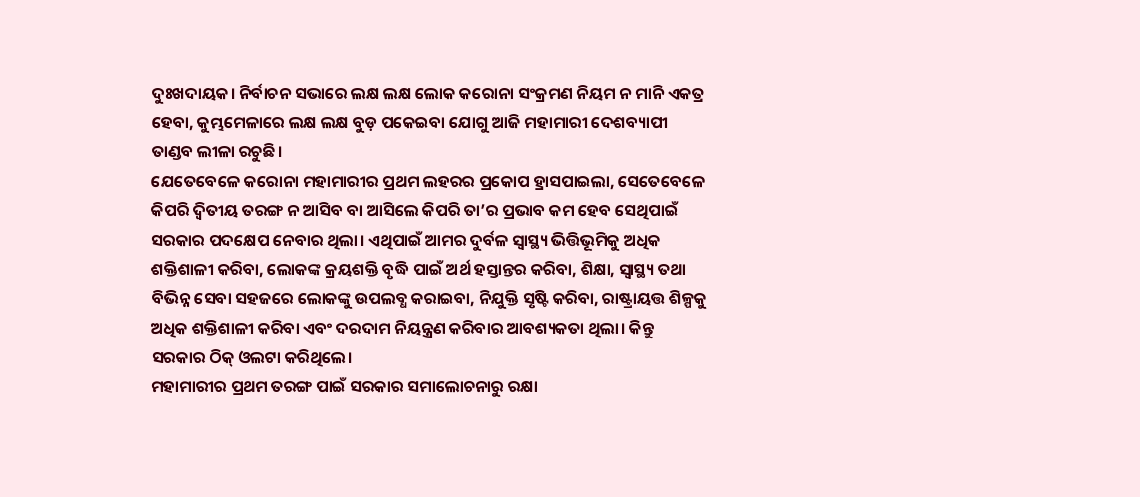ଦୁଃଖଦାୟକ। ନିର୍ବାଚନ ସଭାରେ ଲକ୍ଷ ଲକ୍ଷ ଲୋକ କରୋନା ସଂକ୍ରମଣ ନିୟମ ନ ମାନି ଏକତ୍ର ହେବା, କୁମ୍ଭମେଳାରେ ଲକ୍ଷ ଲକ୍ଷ ବୁଡ଼ ପକେଇବା ଯୋଗୁ ଆଜି ମହାମାରୀ ଦେଶବ୍ୟାପୀ ତାଣ୍ଡବ ଲୀଳା ରଚୁଛି।
ଯେତେବେଳେ କରୋନା ମହାମାରୀର ପ୍ରଥମ ଲହରର ପ୍ରକୋପ ହ୍ରାସପାଇଲା, ସେତେବେଳେ କିପରି ଦ୍ୱିତୀୟ ତରଙ୍ଗ ନ ଆସିବ ବା ଆସିଲେ କିପରି ତା’ର ପ୍ରଭାବ କମ ହେବ ସେଥିପାଇଁ ସରକାର ପଦକ୍ଷେପ ନେବାର ଥିଲା। ଏଥିପାଇଁ ଆମର ଦୁର୍ବଳ ସ୍ବାସ୍ଥ୍ୟ ଭିତ୍ତିଭୂମିକୁ ଅଧିକ ଶକ୍ତିଶାଳୀ କରିବା, ଲୋକଙ୍କ କ୍ରୟଶକ୍ତି ବୃଦ୍ଧି ପାଇଁ ଅର୍ଥ ହସ୍ତାନ୍ତର କରିବା, ଶିକ୍ଷା, ସ୍ବାସ୍ଥ୍ୟ ତଥା ବିଭିନ୍ନ ସେବା ସହଜରେ ଲୋକଙ୍କୁ ଉପଲବ୍ଧ କରାଇବା, ନିଯୁକ୍ତି ସୃଷ୍ଟି କରିବା, ରାଷ୍ଟ୍ରାୟତ୍ତ ଶିଳ୍ପକୁ ଅଧିକ ଶକ୍ତିଶାଳୀ କରିବା ଏବଂ ଦରଦାମ ନିୟନ୍ତ୍ରଣ କରିବାର ଆବଶ୍ୟକତା ଥିଲା। କିନ୍ତୁ ସରକାର ଠିକ୍‌ ଓଲଟା କରିଥିଲେ।
ମହାମାରୀର ପ୍ରଥମ ତରଙ୍ଗ ପାଇଁ ସରକାର ସମାଲୋଚନାରୁ ରକ୍ଷା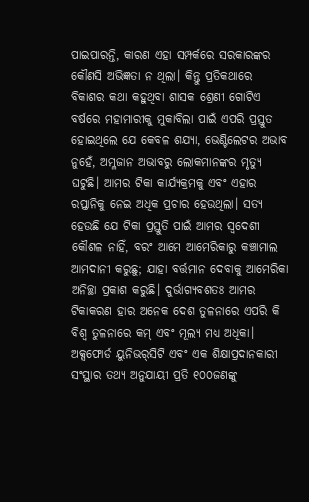ପାଇପାରନ୍ତି, କାରଣ ଏହା ସମ୍ପର୍କରେ ସରକାରଙ୍କର କୌଣସି ଅଭିଜ୍ଞତା ନ ଥିଲା। କିନ୍ତୁ ପ୍ରତିକଥାରେ ବିକାଶର କଥା କହୁଥିବା ଶାସକ ଶ୍ରେଣୀ ଗୋଟିଏ ବର୍ଷରେ ମହାମାରୀକୁ ମୁକାବିଲା ପାଇଁ ଏପରି ପ୍ରସ୍ତୁତ ହୋଇଥିଲେ ଯେ କେବଳ ଶଯ୍ୟା, ଭେଣ୍ଟିଲେଟର ଅଭାବ ନୁହେଁ, ଅମ୍ଳଜାନ ଅଭାବରୁ ଲୋକମାନଙ୍କର ମୃତ୍ୟୁ ଘଟୁଛି। ଆମର ଟିକା କାର୍ଯ୍ୟକ୍ରମକୁ ଏବଂ ଏହାର ରପ୍ତାନିକୁ ନେଇ ଅଧିକ ପ୍ରଚାର ହେଉଥିଲା। ସତ୍ୟ ହେଉଛି ଯେ ଟିକା ପ୍ରସ୍ତୁତି ପାଇଁ ଆମର ସ୍ବଦେଶୀ କୌଶଳ ନାହିଁ, ବରଂ ଆମେ ଆମେରିକାରୁ କଞ୍ଚାମାଲ ଆମଦାନୀ କରୁଛୁ; ଯାହା ବର୍ତ୍ତମାନ ଦେବାକୁ ଆମେରିକା ଅନିଚ୍ଛା ପ୍ରକାଶ କରୁଛି। ଦୁର୍ଭାଗ୍ୟବଶତଃ ଆମର ଟିକାକରଣ ହାର ଅନେକ ଦେଶ ତୁଳନାରେ ଏପରି କି ବିଶ୍ୱ ତୁଳନାରେ କମ୍‌ ଏବଂ ମୂଲ୍ୟ ମଧ୍ୟ ଅଧିକା। ଅକ୍ସଫୋର୍ଡ ୟୁନିଭର୍‌ସିଟି ଏବଂ ଏକ ଶିକ୍ଷାପ୍ରଦାନକାରୀ ସଂସ୍ଥାର ତଥ୍ୟ ଅନୁଯାୟୀ ପ୍ରତି ୧୦୦ଜଣଙ୍କୁ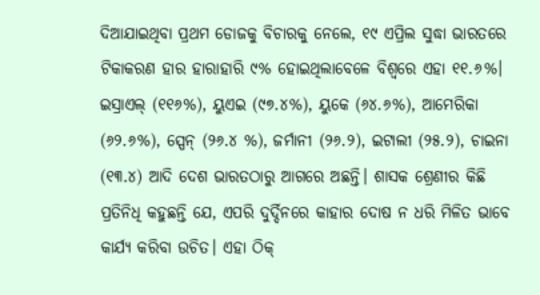ଦିଆଯାଇଥିବା ପ୍ରଥମ ଡୋଜକୁ ବିଚାରକୁ ନେଲେ, ୧୯ ଏପ୍ରିଲ ସୁଦ୍ଧା ଭାରତରେ ଟିକାକରଣ ହାର ହାରାହାରି ୯% ହୋଇଥିଲାବେଳେ ବିଶ୍ୱରେ ଏହା ୧୧.୬%। ଇସ୍ରାଏଲ୍‌ (୧୧୬%), ୟୁଏଇ (୯୭.୪%), ୟୁକେ (୬୪.୬%), ଆମେରିକା (୬୨.୬%), ସ୍ପେନ୍‌ (୨୬.୪ %), ଜର୍ମାନୀ (୨୬.୨), ଇଟାଲୀ (୨୫.୨), ଚାଇନା (୧୩.୪) ଆଦି ଦେଶ ଭାରତଠାରୁ ଆଗରେ ଅଛନ୍ତି। ଶାସକ ଶ୍ରେଣୀର କିଛି ପ୍ରତିନିଧି କହୁଛନ୍ତି ଯେ, ଏପରି ଦୁର୍ଦ୍ଦିନରେ କାହାର ଦୋଷ ନ ଧରି ମିଳିତ ଭାବେ କାର୍ଯ୍ୟ କରିବା ଉଚିତ। ଏହା ଠିକ୍‌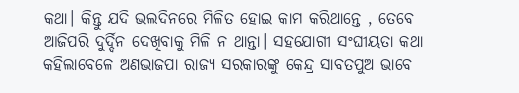କଥା। କିନ୍ତୁ ଯଦି ଭଲଦିନରେ ମିଳିତ ହୋଇ କାମ କରିଥାନ୍ତେ , ତେବେ ଆଜିପରି ଦୁର୍ଦ୍ଦିନ ଦେଖିବାକୁ ମିଳି ନ ଥାନ୍ତା। ସହଯୋଗୀ ସଂଘୀୟତା କଥା କହିଲାବେଳେ ଅଣଭାଜପା ରାଜ୍ୟ ସରକାରଙ୍କୁ କେନ୍ଦ୍ର ସାବତପୁଅ ଭାବେ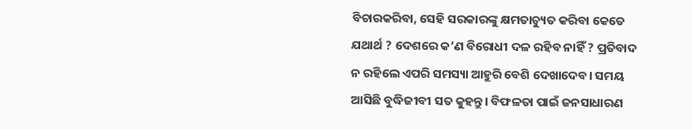ବିଚାରକରିବା, ସେହି ସରକାରଙ୍କୁ କ୍ଷମତାଚ୍ୟୁତ କରିବା କେତେ ଯଥାର୍ଥ ? ଦେଶରେ କ’ଣ ବିରୋଧୀ ଦଳ ରହିବ ନାହିଁ ? ପ୍ରତିବାଦ ନ ରହିଲେ ଏପରି ସମସ୍ୟା ଆହୁରି ବେଶି ଦେଖାଦେବ। ସମୟ ଆସିଛି ବୁଦ୍ଧିଜୀବୀ ସତ କୁହନ୍ତୁ। ବିଫଳତା ପାଇଁ ଜନସାଧାରଣ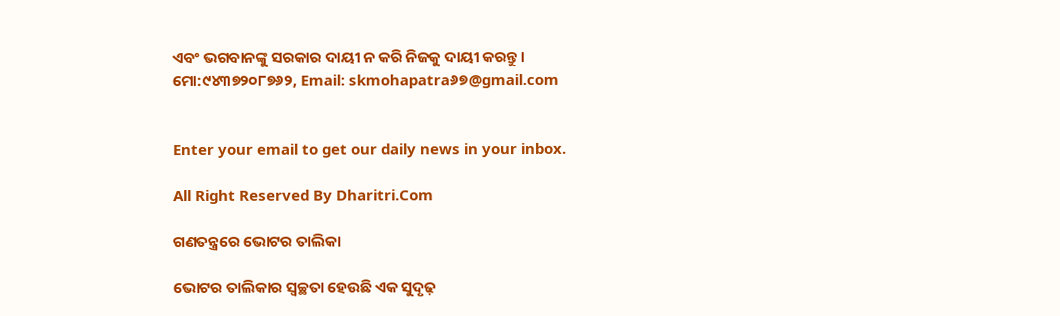ଏବଂ ଭଗବାନଙ୍କୁ ସରକାର ଦାୟୀ ନ କରି ନିଜକୁ ଦାୟୀ କରନ୍ତୁ ।
ମୋ:୯୪୩୭୨୦୮୭୬୨, Email: skmohapatra୬୭@gmail.com


Enter your email to get our daily news in your inbox.

All Right Reserved By Dharitri.Com

ଗଣତନ୍ତ୍ରରେ ଭୋଟର ତାଲିକା

ଭୋଟର ତାଲିକାର ସ୍ବଚ୍ଛତା ହେଉଛି ଏକ ସୁଦୃଢ଼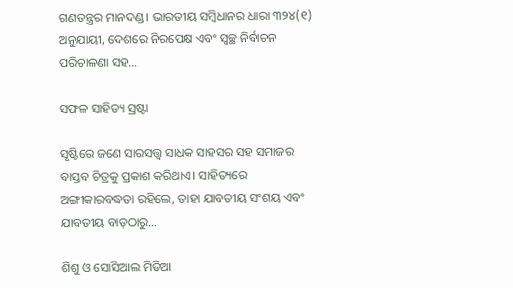ଗଣତନ୍ତ୍ରର ମାନଦଣ୍ଡ। ଭାରତୀୟ ସମ୍ବିଧାନର ଧାରା ୩୨୪(୧) ଅନୁଯାୟୀ, ଦେଶରେ ନିରପେକ୍ଷ ଏବଂ ସ୍ବଚ୍ଛ ନିର୍ବାଚନ ପରିଚାଳଣା ସହ…

ସଫଳ ସାହିତ୍ୟ ସ୍ରଷ୍ଟା

ସୃଷ୍ଟିରେ ଜଣେ ସାରସତ୍ତ୍ୱ ସାଧକ ସାହସର ସହ ସମାଜର ବାସ୍ତବ ଚିତ୍ରକୁ ପ୍ରକାଶ କରିଥାଏ। ସାହିତ୍ୟରେ ଅଙ୍ଗୀକାରବଦ୍ଧତା ରହିଲେ, ତାହା ଯାବତୀୟ ସଂଶୟ ଏବଂ ଯାବତୀୟ ବାଡ଼ଠାରୁ…

ଶିଶୁ ଓ ସୋସିଆଲ ମିଡିଆ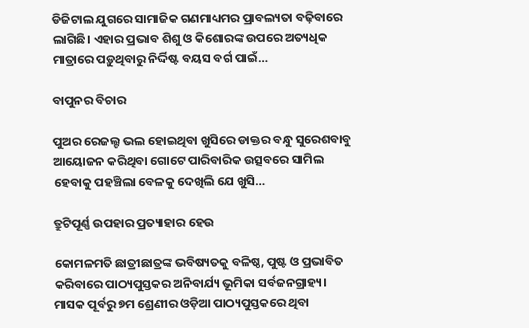ଡିଜିଟାଲ ଯୁଗରେ ସାମାଜିକ ଗଣମାଧ୍ୟମର ପ୍ରାବଲ୍ୟତା ବଢ଼ିବାରେ ଲାଗିଛି। ଏହାର ପ୍ରଭାବ ଶିଶୁ ଓ କିଶୋରଙ୍କ ଉପରେ ଅତ୍ୟଧିକ ମାତ୍ରାରେ ପଡ଼ୁଥିବାରୁ ନିର୍ଦ୍ଦିଷ୍ଟ ବୟସ ବର୍ଗ ପାଇଁ…

ବାପୁନର ବିଚାର

ପୁଅର ରେଜଲ୍ଟ ଭଲ ହୋଇଥିବା ଖୁସିରେ ଡାକ୍ତର ବନ୍ଧୁ ସୁରେଶବାବୁ ଆୟୋଜନ କରିଥିବା ଗୋଟେ ପାରିବାରିକ ଉତ୍ସବରେ ସାମିଲ ହେବାକୁ ପହଞ୍ଚିଲା ବେଳକୁ ଦେଖିଲି ଯେ ଖୁସି…

ତ୍ରୁଟିପୂର୍ଣ୍ଣ ଉପହାର ପ୍ରତ୍ୟାହାର ହେଉ

କୋମଳମତି ଛାତ୍ରୀଛାତ୍ରଙ୍କ ଭବିଷ୍ୟତକୁ ବଳିଷ୍ଠ, ପୁଷ୍ଟ ଓ ପ୍ରଭାବିତ କରିବାରେ ପାଠ୍ୟପୁସ୍ତକର ଅନିବାର୍ଯ୍ୟ ଭୂମିକା ସର୍ବଜନଗ୍ରାହ୍ୟ। ମାସକ ପୂର୍ବରୁ ୭ମ ଶ୍ରେଣୀର ଓଡ଼ିଆ ପାଠ୍ୟପୁସ୍ତକରେ ଥିବା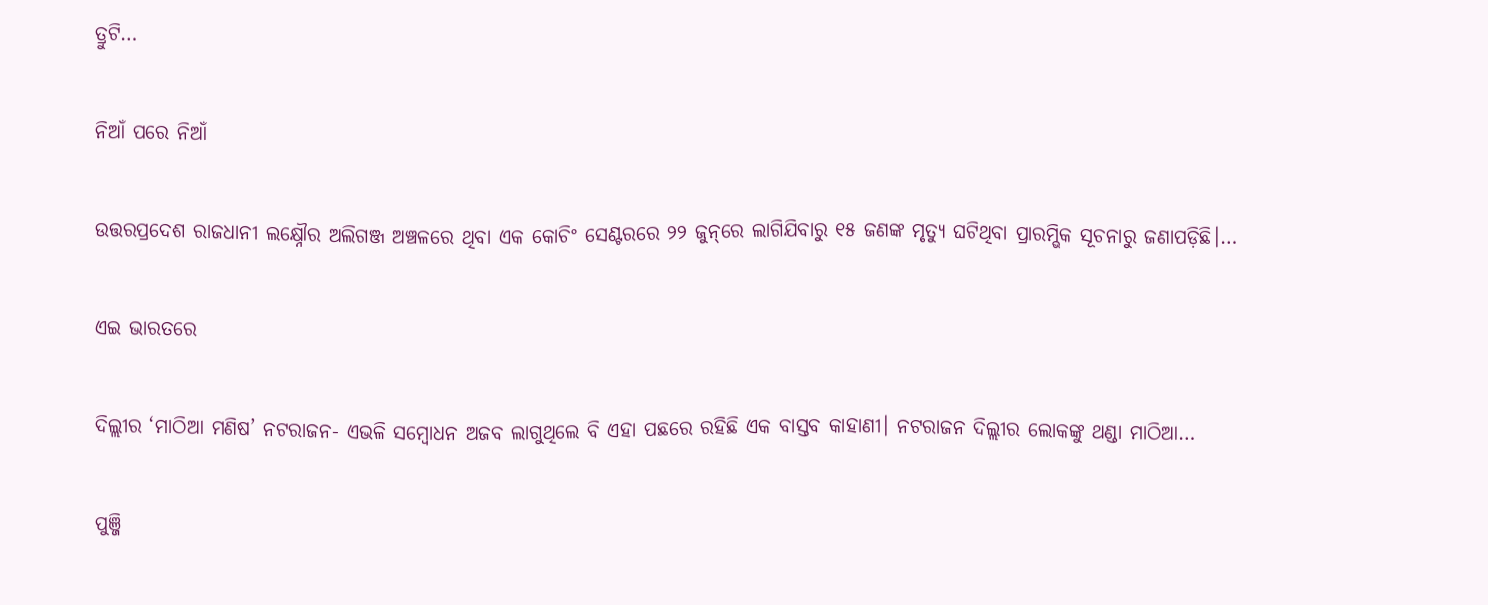ତ୍ରୁଟି…

ନିଆଁ ପରେ ନିଆଁ

ଉତ୍ତରପ୍ରଦେଶ ରାଜଧାନୀ ଲକ୍ଷ୍ନୌର ଅଲିଗଞ୍ଜ ଅଞ୍ଚଳରେ ଥିବା ଏକ କୋଚିଂ ସେଣ୍ଟରରେ ୨୨ ଜୁନ୍‌ରେ ଲାଗିଯିବାରୁ ୧୫ ଜଣଙ୍କ ମୃତ୍ୟୁ ଘଟିଥିବା ପ୍ରାରମ୍ଭିକ ସୂଚନାରୁ ଜଣାପଡ଼ିଛି।…

ଏଇ ଭାରତରେ

ଦିଲ୍ଲୀର ‘ମାଠିଆ ମଣିଷ’ ନଟରାଜନ- ଏଭଳି ସମ୍ବୋଧନ ଅଜବ ଲାଗୁଥିଲେ ବି ଏହା ପଛରେ ରହିଛି ଏକ ବାସ୍ତବ କାହାଣୀ। ନଟରାଜନ ଦିଲ୍ଲୀର ଲୋକଙ୍କୁ ଥଣ୍ଡା ମାଠିଆ…

ପୁଞ୍ଜି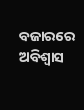ବଜାରରେ ଅବିଶ୍ୱାସ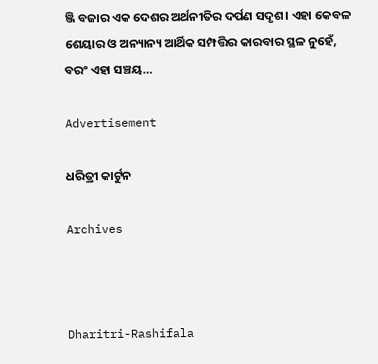ଞ୍ଜି ବଜାର ଏକ ଦେଶର ଅର୍ଥନୀତିର ଦର୍ପଣ ସଦୃଶ। ଏହା କେବଳ ଶେୟାର ଓ ଅନ୍ୟାନ୍ୟ ଆର୍ଥିକ ସମ୍ପତ୍ତିର କାରବାର ସ୍ଥଳ ନୁହେଁ, ବରଂ ଏହା ସଞ୍ଚୟ…

Advertisement

ଧରିତ୍ରୀ କାର୍ଟୁନ

Archives



Dharitri-Rashifala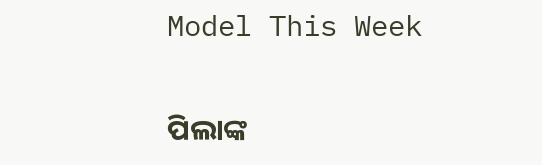Model This Week

ପିଲାଙ୍କ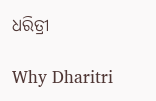ଧରିତ୍ରୀ

Why Dharitri